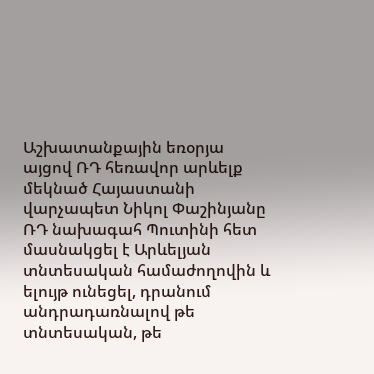Աշխատանքային եռօրյա այցով ՌԴ հեռավոր արևելք մեկնած Հայաստանի վարչապետ Նիկոլ Փաշինյանը ՌԴ նախագահ Պուտինի հետ մասնակցել է Արևելյան տնտեսական համաժողովին և ելույթ ունեցել, դրանում անդրադառնալով թե տնտեսական, թե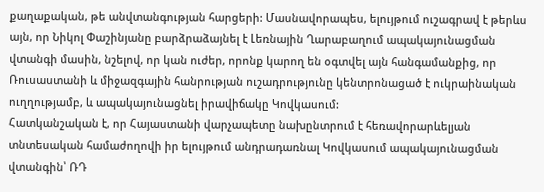քաղաքական, թե անվտանգության հարցերի: Մասնավորապես, ելույթում ուշագրավ է թերևս այն, որ Նիկոլ Փաշինյանը բարձրաձայնել է Լեռնային Ղարաբաղում ապակայունացման վտանգի մասին, նշելով, որ կան ուժեր, որոնք կարող են օգտվել այն հանգամանքից, որ Ռուսաստանի և միջազգային հանրության ուշադրությունը կենտրոնացած է ուկրաինական ուղղությամբ, և ապակայունացնել իրավիճակը Կովկասում:
Հատկանշական է, որ Հայաստանի վարչապետը նախընտրում է հեռավորարևելյան տնտեսական համաժողովի իր ելույթում անդրադառնալ Կովկասում ապակայունացման վտանգին՝ ՌԴ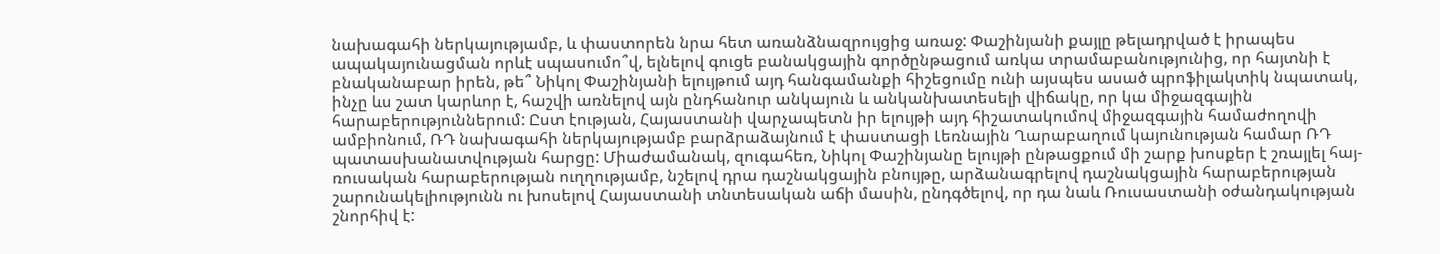նախագահի ներկայությամբ, և փաստորեն նրա հետ առանձնազրույցից առաջ: Փաշինյանի քայլը թելադրված է իրապես ապակայունացման որևէ սպասումո՞վ, ելնելով գուցե բանակցային գործընթացում առկա տրամաբանությունից, որ հայտնի է բնականաբար իրեն, թե՞ Նիկոլ Փաշինյանի ելույթում այդ հանգամանքի հիշեցումը ունի այսպես ասած պրոֆիլակտիկ նպատակ, ինչը ևս շատ կարևոր է, հաշվի առնելով այն ընդհանուր անկայուն և անկանխատեսելի վիճակը, որ կա միջազգային հարաբերություններում: Ըստ էության, Հայաստանի վարչապետն իր ելույթի այդ հիշատակումով միջազգային համաժողովի ամբիոնում, ՌԴ նախագահի ներկայությամբ բարձրաձայնում է փաստացի Լեռնային Ղարաբաղում կայունության համար ՌԴ պատասխանատվության հարցը: Միաժամանակ, զուգահեռ, Նիկոլ Փաշինյանը ելույթի ընթացքում մի շարք խոսքեր է շռայլել հայ-ռուսական հարաբերության ուղղությամբ, նշելով դրա դաշնակցային բնույթը, արձանագրելով դաշնակցային հարաբերության շարունակելիությունն ու խոսելով Հայաստանի տնտեսական աճի մասին, ընդգծելով, որ դա նաև Ռուսաստանի օժանդակության շնորհիվ է: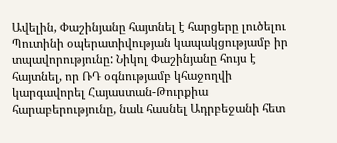Ավելին, Փաշինյանը հայտնել է հարցերը լուծելու Պուտինի օպերատիվության կապակցությամբ իր տպավորությունը: Նիկոլ Փաշինյանը հույս է հայտնել, որ ՌԴ օգնությամբ կհաջողվի կարգավորել Հայաստան-Թուրքիա հարաբերությունը, նաև հասնել Ադրբեջանի հետ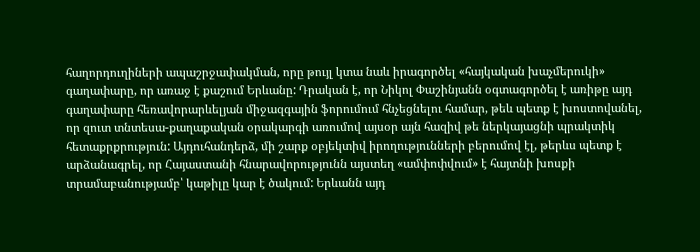հաղորդուղիների ապաշրջափակման, որը թույլ կտա նաև իրագործել «հայկական խաչմերուկի» գաղափարը, որ առաջ է քաշում Երևանը: Դրական է, որ Նիկոլ Փաշինյանն օգտագործել է առիթը այդ գաղափարը հեռավորարևելյան միջազգային ֆորումում հնչեցնելու համար, թեև պետք է խոստովանել, որ զուտ տնտեսա-քաղաքական օրակարգի առումով այսօր այն հազիվ թե ներկայացնի պրակտիկ հետաքրքրություն: Այդուհանդերձ, մի շարք օբյեկտիվ իրողությունների բերումով էլ, թերևս պետք է արձանագրել, որ Հայաստանի հնարավորությունն այստեղ «ամփոփվում» է հայտնի խոսքի տրամաբանությամբ՝ կաթիլը կար է ծակում: Երևանն այդ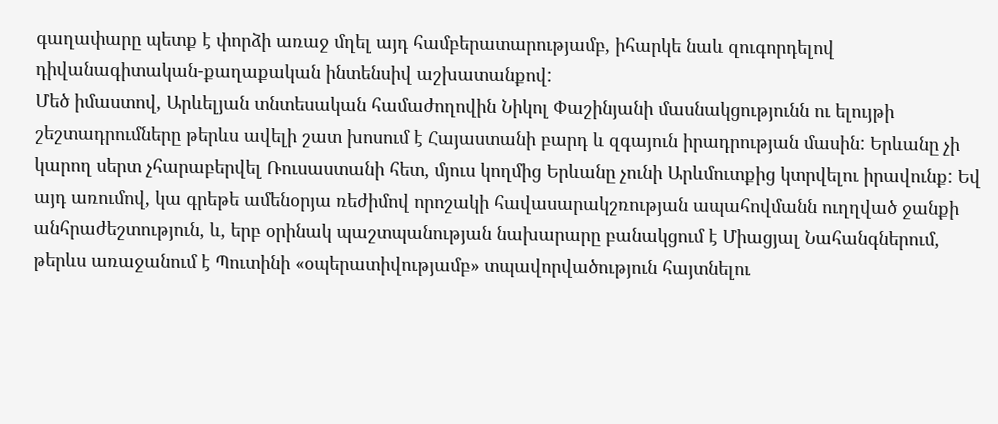գաղափարը պետք է փորձի առաջ մղել այդ համբերատարությամբ, իհարկե նաև զուգորդելով դիվանագիտական-քաղաքական ինտենսիվ աշխատանքով:
Մեծ իմաստով, Արևելյան տնտեսական համաժողովին Նիկոլ Փաշինյանի մասնակցությունն ու ելույթի շեշտադրումները թերևս ավելի շատ խոսում է Հայաստանի բարդ և զգայուն իրադրության մասին: Երևանը չի կարող սերտ չհարաբերվել Ռուսաստանի հետ, մյուս կողմից Երևանը չունի Արևմուտքից կտրվելու իրավունք: Եվ այդ առումով, կա գրեթե ամենօրյա ռեժիմով որոշակի հավասարակշռության ապահովմանն ուղղված ջանքի անհրաժեշտություն, և, երբ օրինակ պաշտպանության նախարարը բանակցում է Միացյալ Նահանգներում, թերևս առաջանում է Պուտինի «օպերատիվությամբ» տպավորվածություն հայտնելու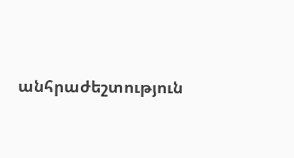անհրաժեշտություն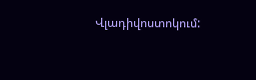Վլադիվոստոկում: